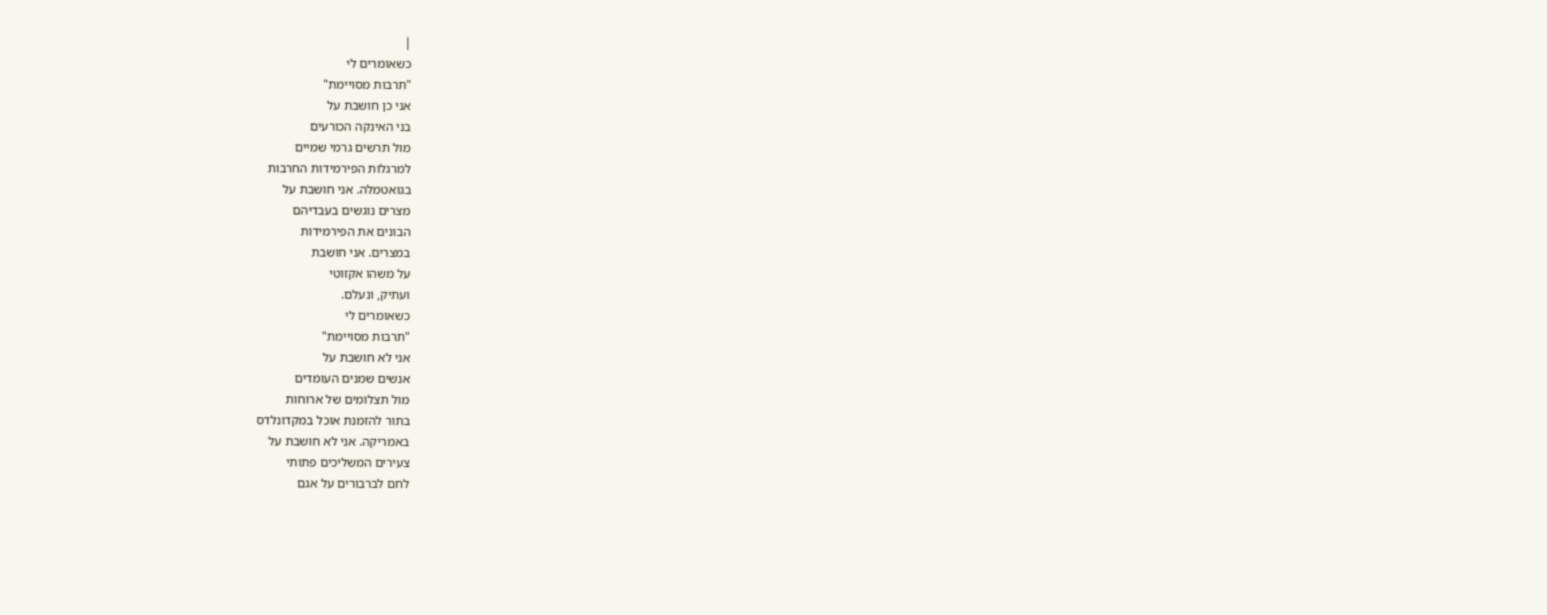|
כשאומרים לי
"תרבות מסויימת"
אני כן חושבת על
בני האינקה הכורעים
מול תרשים גרמי שמיים
למרגלות הפירמידות החרבות
בגואטמלה. אני חושבת על
מצרים נוגשים בעבדיהם
הבונים את הפירמידות
במצרים. אני חושבת
על משהו אקזוטי
ועתיק, ונעלם.
כשאומרים לי
"תרבות מסויימת"
אני לא חושבת על
אנשים שמנים העומדים
מול תצלומים של ארוחות
בתור להזמנת אוכל במקדונלדס
באמריקה. אני לא חושבת על
צעירים המשליכים פתותי
לחם לברבורים על אגם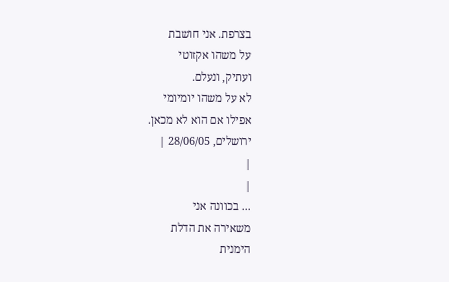בצרפת. אני חושבת
על משהו אקזוטי
ועתיק, ונעלם.
לא על משהו יומיומי
אפילו אם הוא לא מכאן.
ירושלים, 28/06/05 |
|
|
... בכוונה אני
משאירה את הדלת
הימנית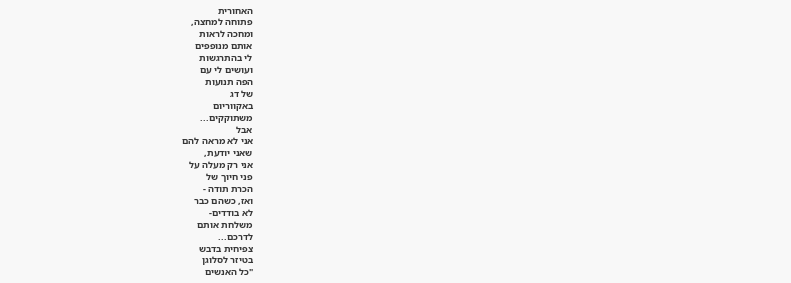האחורית
פתוחה למחצה,
ומחכה לראות
אותם מנופפים
לי בהתרגשות
ועושים לי עם
הפה תנועות
של דג
באקווריום
משתוקקים...
אבל
אני לא מראה להם
שאני יודעת,
אני רק מעלה על
פני חיוך של
הכרת תודה -
ואז, כשהם כבר
לא בודדים-
משלחת אותם
לדרכם...
צפיחית בדבש
בטיזר לסלוגן
"כל האנשים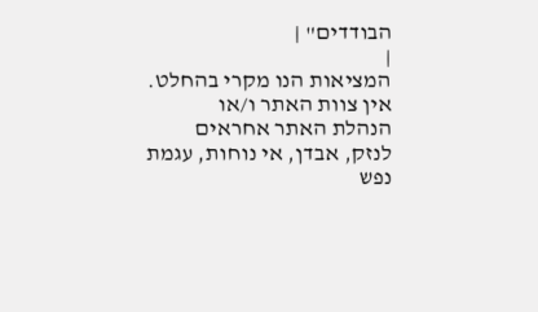הבודדים" |
|
המציאות הנו מקרי בהחלט. אין צוות האתר ו/או
הנהלת האתר אחראים לנזק, אבדן, אי נוחות, עגמת
נפש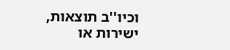וכיו''ב תוצאות, ישירות או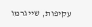עקיפות, שייגרמו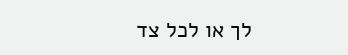לך או לכל צד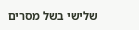שלישי בשל מסרים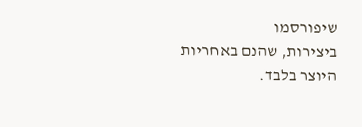שיפורסמו
ביצירות, שהנם באחריות היוצר בלבד.